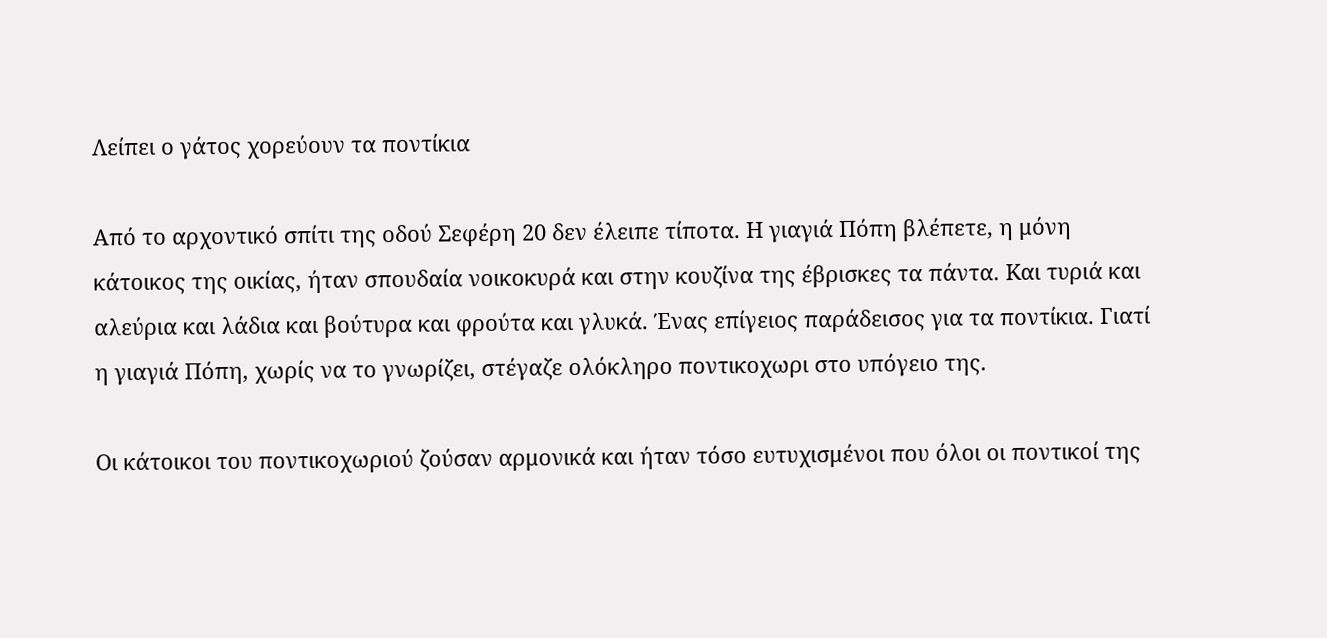Λείπει ο γάτος χορεύουν τα ποντίκια

Από το αρχοντικό σπίτι της οδού Σεφέρη 20 δεν έλειπε τίποτα. Η γιαγιά Πόπη βλέπετε, η μόνη κάτοικος της οικίας, ήταν σπουδαία νοικοκυρά και στην κουζίνα της έβρισκες τα πάντα. Kαι τυριά και αλεύρια και λάδια και βούτυρα και φρούτα και γλυκά. Ένας επίγειος παράδεισος για τα ποντίκια. Γιατί η γιαγιά Πόπη, χωρίς να το γνωρίζει, στέγαζε ολόκληρο ποντικοχωρι στο υπόγειο της.

Οι κάτοικοι του ποντικοχωριού ζούσαν αρμονικά και ήταν τόσο ευτυχισμένοι που όλοι οι ποντικοί της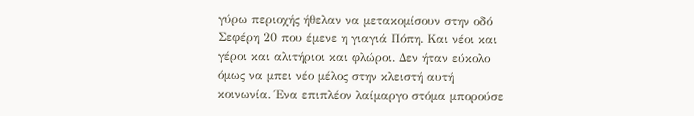γύρω περιοχής ήθελαν να μετακομίσουν στην οδό Σεφέρη 20 που έμενε η γιαγιά Πόπη. Και νέοι και γέροι και αλιτήριοι και φλώροι. Δεν ήταν εύκολο όμως να μπει νέο μέλος στην κλειστή αυτή κοινωνία. Ένα επιπλέον λαίμαργο στόμα μπορούσε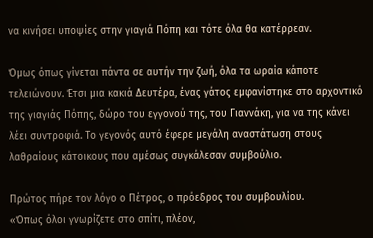να κινήσει υποψίες στην γιαγιά Πόπη και τότε όλα θα κατέρρεαν.

Όμως όπως γίνεται πάντα σε αυτήν την ζωή, όλα τα ωραία κάποτε τελειώνουν. Έτσι μια κακιά Δευτέρα, ένας γάτος εμφανίστηκε στο αρχοντικό της γιαγιάς Πόπης, δώρο του εγγονού της, του Γιαννάκη, για να της κάνει λέει συντροφιά. Το γεγονός αυτό έφερε μεγάλη αναστάτωση στους λαθραίους κάτοικους που αμέσως συγκάλεσαν συμβούλιο.

Πρώτος πήρε τον λόγο ο Πέτρος, ο πρόεδρος του συμβουλίου.
«Όπως όλοι γνωρίζετε στο σπίτι, πλέον,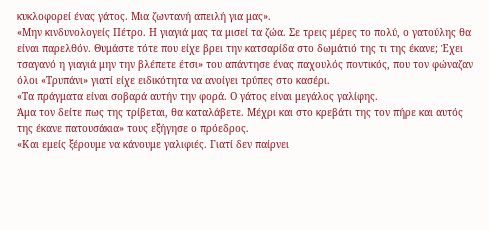κυκλοφορεί ένας γάτος. Μια ζωντανή απειλή για μας».
«Μην κινδυνολογείς Πέτρο. Η γιαγιά μας τα μισεί τα ζώα. Σε τρεις μέρες το πολύ, ο γατούλης θα είναι παρελθόν. Θυμάστε τότε που είχε βρει την κατσαρίδα στο δωμάτιό της τι της έκανε; Έχει τσαγανό η γιαγιά μην την βλέπετε έτσι» του απάντησε ένας παχουλός ποντικός, που τον φώναζαν όλοι «Τρυπάνι» γιατί είχε ειδικότητα να ανοίγει τρύπες στο κασέρι.
«Τα πράγματα είναι σοβαρά αυτήν την φορά. Ο γάτος είναι μεγάλος γαλίφης.
Άμα τον δείτε πως της τρίβεται, θα καταλάβετε. Μέχρι και στο κρεβάτι της τον πήρε και αυτός της έκανε πατουσάκια» τους εξήγησε ο πρόεδρος.
«Και εμείς ξέρουμε να κάνουμε γαλιφιές. Γιατί δεν παίρνει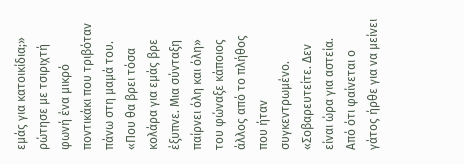εμάς για κατοικίδια;» ρώτησε με τσιριχτή φωνή ένα μικρό ποντικάκι που τριβόταν πάνω στη μαμά του.
«Που θα βρει τόσα κολάρα για εμάς βρε έξυπνε. Μια σύνταξη παίρνει όλη και όλη» του φώναξε κάποιος άλλος από το πλήθος που ήταν συγκεντρωμένο.
«Σοβαρευτείτε. Δεν είναι ώρα για αστεία. Από ότι φαίνεται ο γάτος ήρθε για να μείνει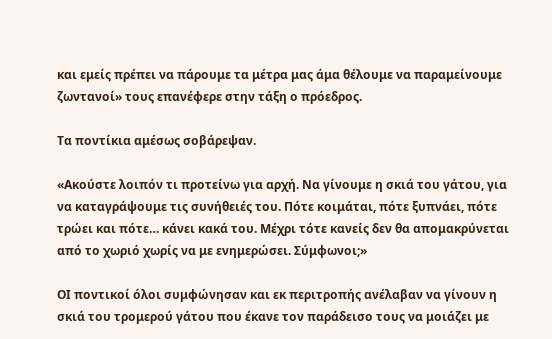και εμείς πρέπει να πάρουμε τα μέτρα μας άμα θέλουμε να παραμείνουμε ζωντανοί» τους επανέφερε στην τάξη ο πρόεδρος.

Τα ποντίκια αμέσως σοβάρεψαν.

«Ακούστε λοιπόν τι προτείνω για αρχή. Να γίνουμε η σκιά του γάτου, για να καταγράψουμε τις συνήθειές του. Πότε κοιμάται, πότε ξυπνάει, πότε τρώει και πότε… κάνει κακά του. Μέχρι τότε κανείς δεν θα απομακρύνεται από το χωριό χωρίς να με ενημερώσει. Σύμφωνοι;»

ΟΙ ποντικοί όλοι συμφώνησαν και εκ περιτροπής ανέλαβαν να γίνουν η σκιά του τρομερού γάτου που έκανε τον παράδεισο τους να μοιάζει με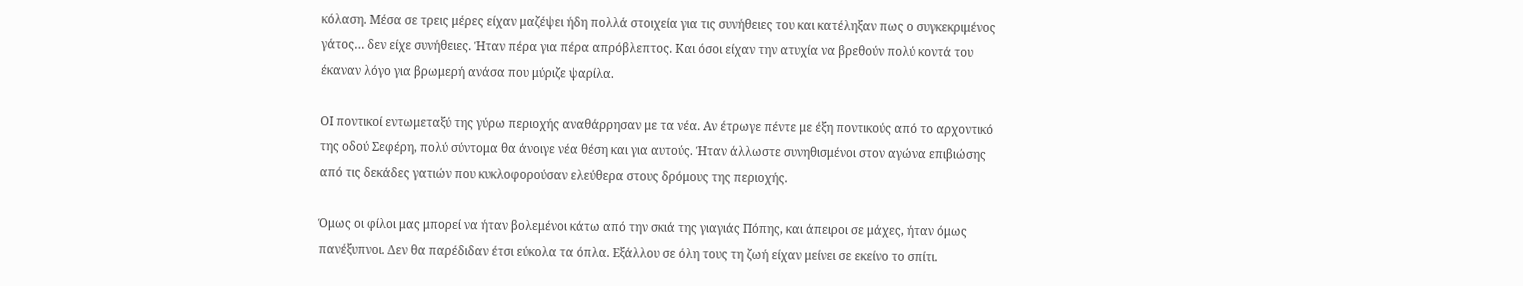κόλαση. Μέσα σε τρεις μέρες είχαν μαζέψει ήδη πολλά στοιχεία για τις συνήθειες του και κατέληξαν πως ο συγκεκριμένος γάτος… δεν είχε συνήθειες. Ήταν πέρα για πέρα απρόβλεπτος. Και όσοι είχαν την ατυχία να βρεθούν πολύ κοντά του έκαναν λόγο για βρωμερή ανάσα που μύριζε ψαρίλα.

ΟΙ ποντικοί εντωμεταξύ της γύρω περιοχής αναθάρρησαν με τα νέα. Αν έτρωγε πέντε με έξη ποντικούς από το αρχοντικό της οδού Σεφέρη, πολύ σύντομα θα άνοιγε νέα θέση και για αυτούς. Ήταν άλλωστε συνηθισμένοι στον αγώνα επιβιώσης από τις δεκάδες γατιών που κυκλοφορούσαν ελεύθερα στους δρόμους της περιοχής.

Όμως οι φίλοι μας μπορεί να ήταν βολεμένοι κάτω από την σκιά της γιαγιάς Πόπης, και άπειροι σε μάχες, ήταν όμως πανέξυπνοι. Δεν θα παρέδιδαν έτσι εύκολα τα όπλα. Εξάλλου σε όλη τους τη ζωή είχαν μείνει σε εκείνο το σπίτι.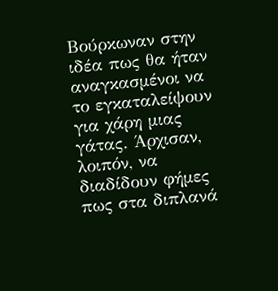Βούρκωναν στην ιδέα πως θα ήταν αναγκασμένοι να το εγκαταλείψουν για χάρη μιας γάτας. Άρχισαν, λοιπόν, να διαδίδουν φήμες πως στα διπλανά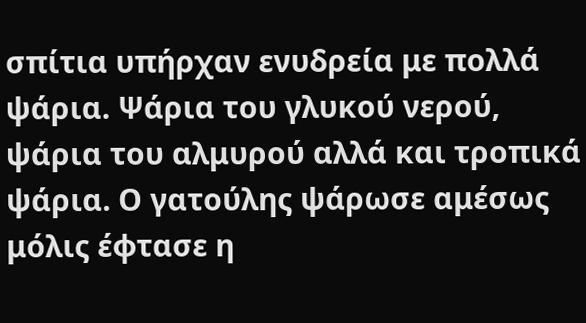σπίτια υπήρχαν ενυδρεία με πολλά ψάρια. Ψάρια του γλυκού νερού, ψάρια του αλμυρού αλλά και τροπικά ψάρια. Ο γατούλης ψάρωσε αμέσως μόλις έφτασε η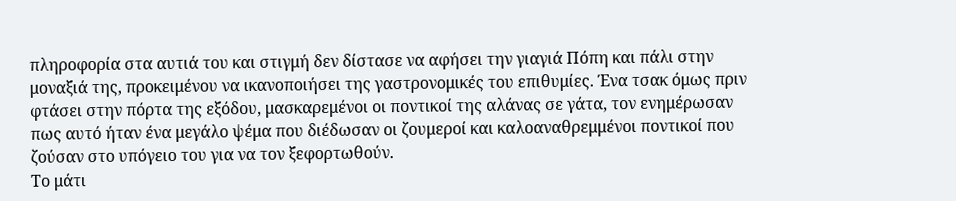πληροφορία στα αυτιά του και στιγμή δεν δίστασε να αφήσει την γιαγιά Πόπη και πάλι στην μοναξιά της, προκειμένου να ικανοποιήσει της γαστρονομικές του επιθυμίες. Ένα τσακ όμως πριν φτάσει στην πόρτα της εξόδου, μασκαρεμένοι οι ποντικοί της αλάνας σε γάτα, τον ενημέρωσαν πως αυτό ήταν ένα μεγάλο ψέμα που διέδωσαν οι ζουμεροί και καλοαναθρεμμένοι ποντικοί που ζούσαν στο υπόγειο του για να τον ξεφορτωθούν.
Το μάτι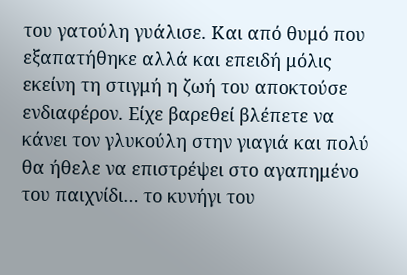του γατούλη γυάλισε. Και από θυμό που εξαπατήθηκε αλλά και επειδή μόλις εκείνη τη στιγμή η ζωή του αποκτούσε ενδιαφέρον. Είχε βαρεθεί βλέπετε να κάνει τον γλυκούλη στην γιαγιά και πολύ θα ήθελε να επιστρέψει στο αγαπημένο του παιχνίδι… το κυνήγι του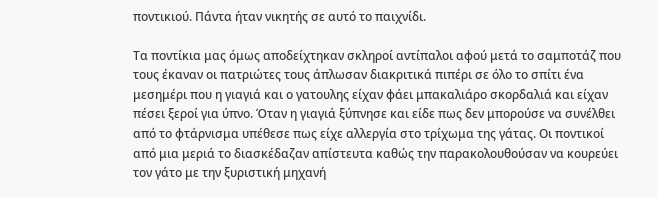ποντικιού. Πάντα ήταν νικητής σε αυτό το παιχνίδι.

Τα ποντίκια μας όμως αποδείχτηκαν σκληροί αντίπαλοι αφού μετά το σαμποτάζ που τους έκαναν οι πατριώτες τους άπλωσαν διακριτικά πιπέρι σε όλο το σπίτι ένα μεσημέρι που η γιαγιά και ο γατουλης είχαν φάει μπακαλιάρο σκορδαλιά και είχαν πέσει ξεροί για ύπνο. Όταν η γιαγιά ξύπνησε και είδε πως δεν μπορούσε να συνέλθει από το φτάρνισμα υπέθεσε πως είχε αλλεργία στο τρίχωμα της γάτας. Οι ποντικοί από μια μεριά το διασκέδαζαν απίστευτα καθώς την παρακολουθούσαν να κουρεύει τον γάτο με την ξυριστική μηχανή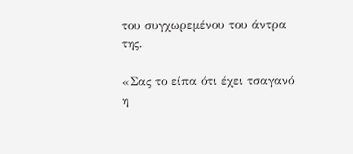του συγχωρεμένου του άντρα της.

«Σας το είπα ότι έχει τσαγανό η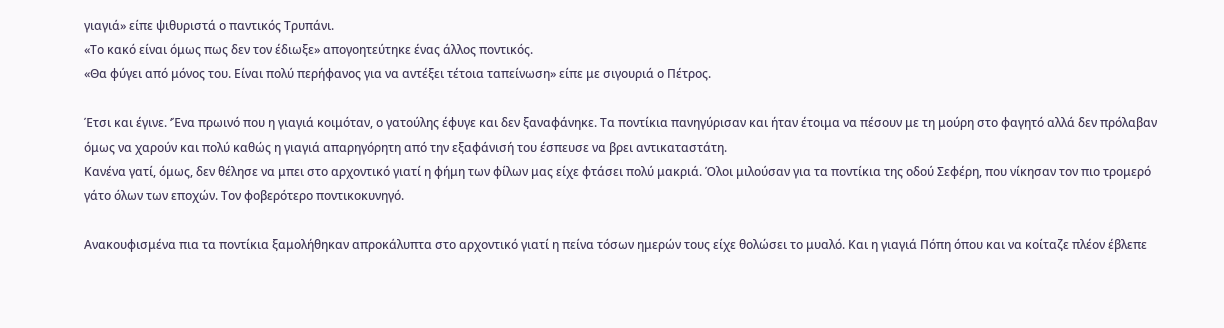γιαγιά» είπε ψιθυριστά ο παντικός Τρυπάνι.
«Το κακό είναι όμως πως δεν τον έδιωξε» απογοητεύτηκε ένας άλλος ποντικός.
«Θα φύγει από μόνος του. Είναι πολύ περήφανος για να αντέξει τέτοια ταπείνωση» είπε με σιγουριά ο Πέτρος.

Έτσι και έγινε. ‘Ένα πρωινό που η γιαγιά κοιμόταν, ο γατούλης έφυγε και δεν ξαναφάνηκε. Τα ποντίκια πανηγύρισαν και ήταν έτοιμα να πέσουν με τη μούρη στο φαγητό αλλά δεν πρόλαβαν όμως να χαρούν και πολύ καθώς η γιαγιά απαρηγόρητη από την εξαφάνισή του έσπευσε να βρει αντικαταστάτη.
Κανένα γατί, όμως, δεν θέλησε να μπει στο αρχοντικό γιατί η φήμη των φίλων μας είχε φτάσει πολύ μακριά. Όλοι μιλούσαν για τα ποντίκια της οδού Σεφέρη, που νίκησαν τον πιο τρομερό γάτο όλων των εποχών. Τον φοβερότερο ποντικοκυνηγό.

Ανακουφισμένα πια τα ποντίκια ξαμολήθηκαν απροκάλυπτα στο αρχοντικό γιατί η πείνα τόσων ημερών τους είχε θολώσει το μυαλό. Και η γιαγιά Πόπη όπου και να κοίταζε πλέον έβλεπε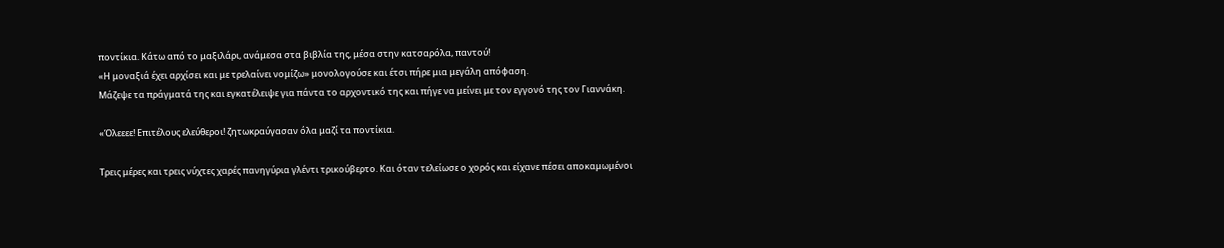ποντίκια. Κάτω από το μαξιλάρι, ανάμεσα στα βιβλία της, μέσα στην κατσαρόλα, παντού!
«Η μοναξιά έχει αρχίσει και με τρελαίνει νομίζω» μονολογούσε και έτσι πήρε μια μεγάλη απόφαση.
Μάζεψε τα πράγματά της και εγκατέλειψε για πάντα το αρχοντικό της και πήγε να μείνει με τον εγγονό της τον Γιαννάκη.

«Όλεεεε! Επιτέλους ελεύθεροι! ζητωκραύγασαν όλα μαζί τα ποντίκια.

Τρεις μέρες και τρεις νύχτες χαρές πανηγύρια γλέντι τρικούβερτο. Και όταν τελείωσε ο χορός και είχανε πέσει αποκαμωμένοι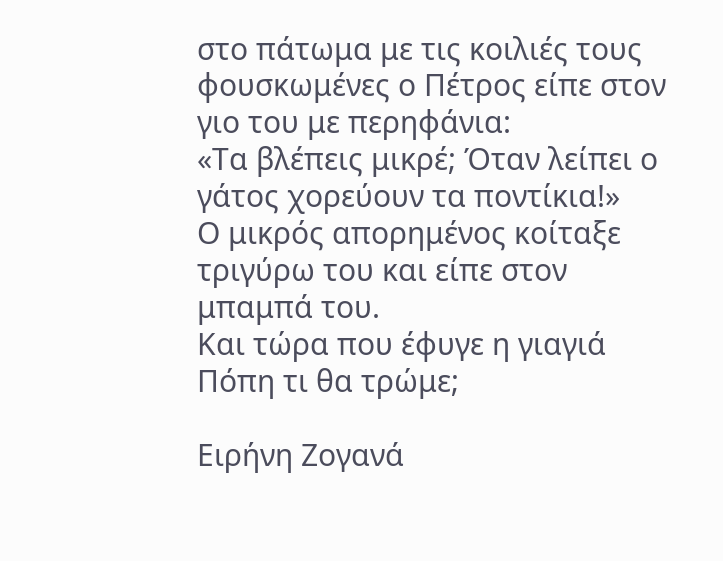στο πάτωμα με τις κοιλιές τους φουσκωμένες ο Πέτρος είπε στον γιο του με περηφάνια:
«Τα βλέπεις μικρέ; Όταν λείπει ο γάτος χορεύουν τα ποντίκια!»
Ο μικρός απορημένος κοίταξε τριγύρω του και είπε στον μπαμπά του.
Και τώρα που έφυγε η γιαγιά Πόπη τι θα τρώμε;

Ειρήνη Ζογανά